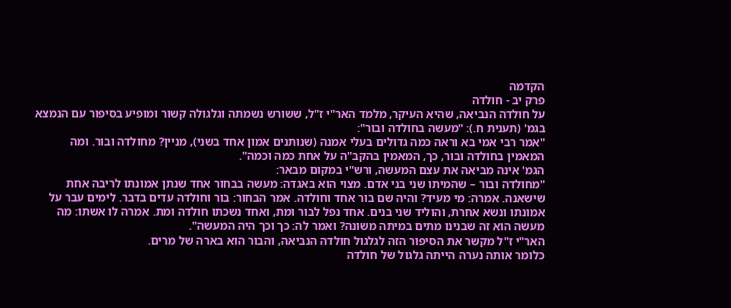הקדמה
פרק יב - חולדה
על חולדה הנביאה, שהיא העיקר, מלמד האר"י ז"ל, ששורש נשמתה וגלגולה קשור ומופיע בסיפור עם הנמצא בגמ' (תענית ח.): "מעשה בחולדה ובור":
"אמר רבי אמי בא וראה כמה גדולים בעלי אמנה (שנותנים אמון אחד בשני), מניין? מחולדה ובור. ומה המאמין בחולדה ובור, כך, המאמין בהקב"ה על אחת כמה וכמה".
הגמ' אינה מביאה את עצם המעשה, ורש"י במקום מבאר:
"מחולדה ובור – שהמיתו שני בני אדם. מצוי הוא באגדה: מעשה בבחור אחד שנתן אמונתו לריבה אחת שישאנה. אמרה: מי מעיד? והיה שם בור אחד וחולדה. אמר הבחור: בור וחולדה עדים בדבר. לימים עבר על אמונתו ונשא אחרת, והוליד שני בנים. אחד נפל לבור ומת, ואחד נשכתו חולדה ומת. אמרה לו אשתו: מה מעשה הוא זה שבנינו מתים במיתה משונה? ואמר לה: כך וכך היה המעשה".
האר"י ז"ל מקשר את הסיפור הזה לגלגול חולדה הנביאה, והבור הוא בארה של מרים.
כלומר אותה נערה הייתה גלגול של חולדה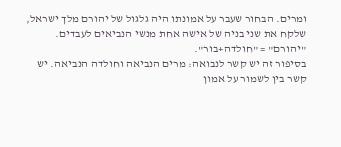ומרים. הבחור שעבר על אמונתו היה גלגול של יהורם מלך ישראל, שלקח את שני בניה של אישה אחת מנשי הנביאים לעבדים.
"יהורם" = "חולדה+בור".
בסיפור זה יש קשר לנבואה: מרים הנביאה וחולדה הנביאה. יש קשר בין לשמור על אמון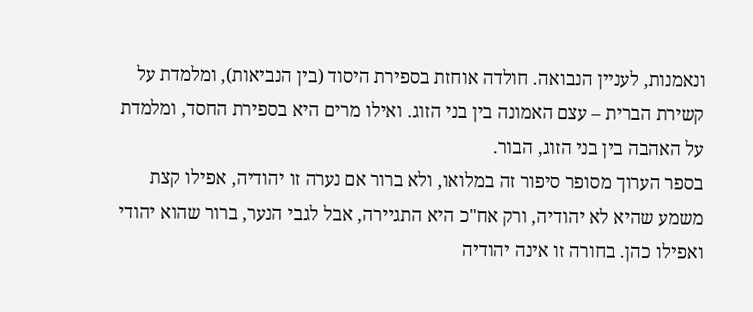ונאמנות, לעניין הנבואה. חולדה אוחזת בספירת היסוד (בין הנביאות), ומלמדת על קשירת הברית – עצם האמונה בין בני הזוג. ואילו מרים היא בספירת החסד, ומלמדת על האהבה בין בני הזוג, הבור.
בספר הערוך מסופר סיפור זה במלואו, ולא ברור אם נערה זו יהודיה, אפילו קצת משמע שהיא לא יהודיה, ורק אח"כ היא התגיירה, אבל לגבי הנער, ברור שהוא יהודי ואפילו כהן. בחורה זו אינה יהודיה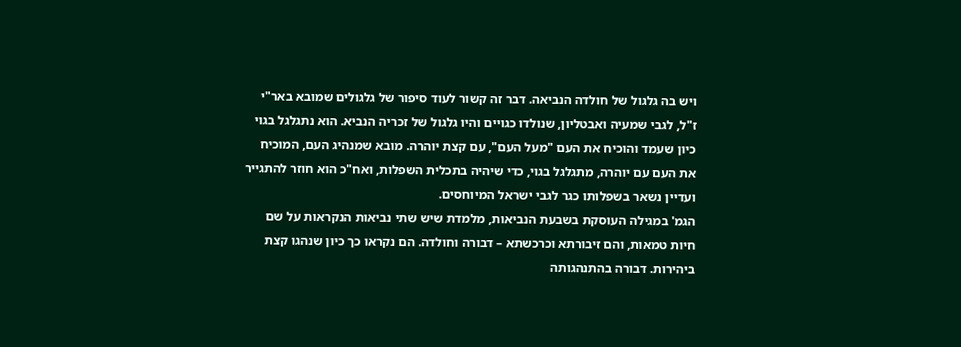ויש בה גלגול של חולדה הנביאה. דבר זה קשור לעוד סיפור של גלגולים שמובא באר"י ז"ל, לגבי שמעיה ואבטליון, שנולדו כגויים והיו גלגול של זכריה הנביא. הוא נתגלגל בגוי כיון שעמד והוכיח את העם "מעל העם", עם קצת יוהרה. מובא שמנהיג העם, המוכיח את העם עם יוהרה, מתגלגל בגוי, כדי שיהיה בתכלית השפלות, ואח"כ הוא חוזר להתגייר ועדיין נשאר בשפלותו כגר לגבי ישראל המיוחסים.
הגמ' במגילה העוסקת בשבעת הנביאות, מלמדת שיש שתי נביאות הנקראות על שם חיות טמאות, והם זיבורתא וכרכשתא – דבורה וחולדה. הם נקראו כך כיון שנהגו קצת ביהירות. דבורה בהתנהגותה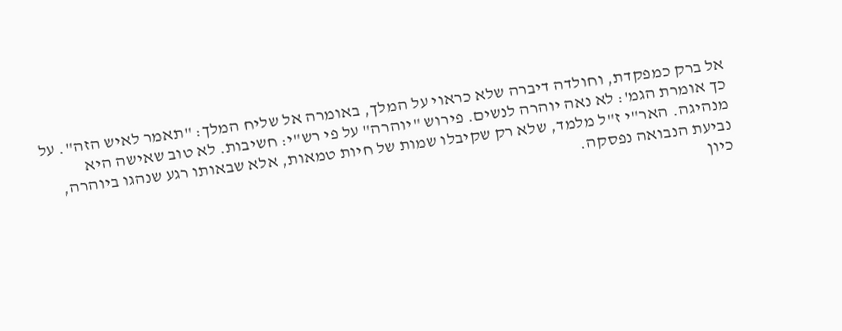אל ברק כמפקדת, וחולדה דיברה שלא כראוי על המלך, באומרה אל שליח המלך: "תאמר לאיש הזה". על כך אומרת הגמ': לא נאה יוהרה לנשים. פירוש "יוהרה" על פי רש"י: חשיבות. לא טוב שאישה היא מנהיגה. האר"י ז"ל מלמד, שלא רק שקיבלו שמות של חיות טמאות, אלא שבאותו רגע שנהגו ביוהרה, נביעת הנבואה נפסקה.
כיון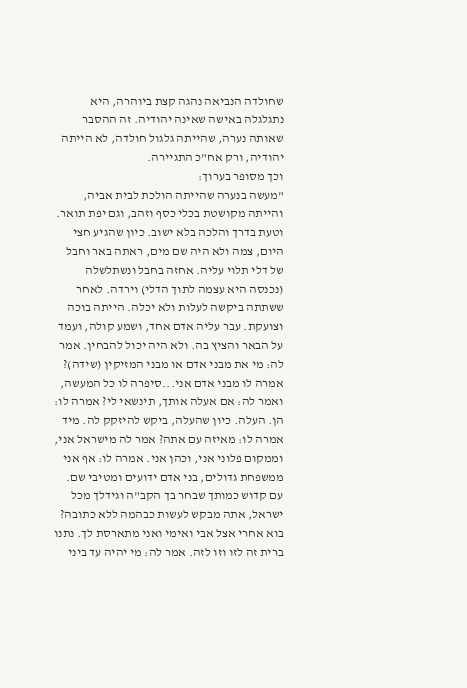שחולדה הנביאה נהגה קצת ביוהרה, היא נתגלגלה באישה שאינה יהודיה. זה ההסבר שאותה נערה, שהייתה גלגול חולדה, לא הייתה יהודיה, ורק אח"כ התגיירה.
וכך מסופר בערוך:
"מעשה בנערה שהייתה הולכת לבית אביה, והייתה מקושטת בכלי כסף וזהב, וגם יפת תואר. וטעת בדרך והלכה בלא ישוב. כיון שהגיע חצי היום, צמה ולא היה שם מים, ראתה באר וחבל של דלי תלוי עליה. אחזה בחבל ונשתלשלה (נכנסה היא עצמה לתוך הדלי) וירדה. לאחר ששתתה ביקשה לעלות ולא יכלה. הייתה בוכה וצועקת. עבר עליה אדם אחד, ושמע קולה, ועמד על הבאר והציץ בה. ולא היה יכול להבחין. אמר לה: מי את מבני אדם או מבני המזיקין (שידה)? אמרה לו מבני אדם אני...סיפרה לו כל המעשה, ואמר לה: אם אעלה אותך, תינשאי לי? אמרה לו: הן. העלה. כיון שהעלה, ביקש להיזקק לה. מיד אמרה לו: מאיזה עם אתה? אמר לה מישראל אני, וממקום פלוני אני, וכהן אני. אמרה לו: אף אני ממשפחת גדולים, בני אדם ידועים ומטיבי שם. עם קדוש כמותך שבחר בך הקב"ה וגידלך מכל ישראל, אתה מבקש לעשות כבהמה ללא כתובה? בוא אחרי אצל אבי ואימי ואני מתארסת לך. נתנו ברית זה לזו וזו לזה. אמר לה: מי יהיה עד ביני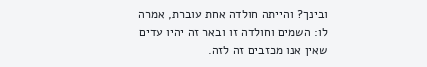ובינך? והייתה חולדה אחת עוברת, אמרה לו: השמים וחולדה זו ובאר זה יהיו עדים שאין אנו מכזבים זה לזה.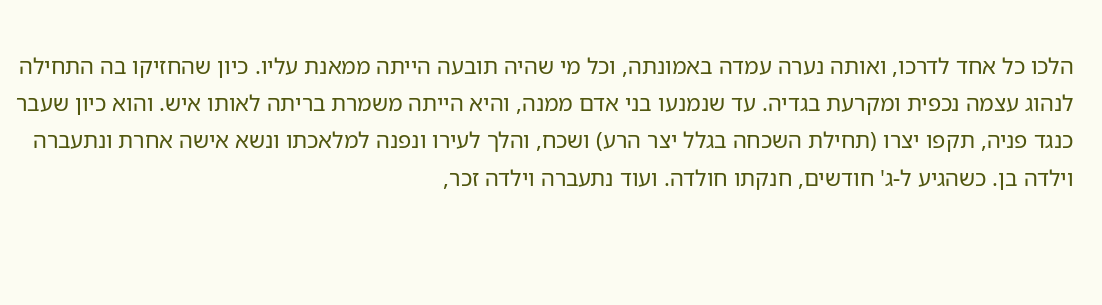הלכו כל אחד לדרכו, ואותה נערה עמדה באמונתה, וכל מי שהיה תובעה הייתה ממאנת עליו. כיון שהחזיקו בה התחילה לנהוג עצמה נכפית ומקרעת בגדיה. עד שנמנעו בני אדם ממנה, והיא הייתה משמרת בריתה לאותו איש. והוא כיון שעבר כנגד פניה, תקפו יצרו (תחילת השכחה בגלל יצר הרע) ושכח, והלך לעירו ונפנה למלאכתו ונשא אישה אחרת ונתעברה וילדה בן. כשהגיע ל-ג' חודשים, חנקתו חולדה. ועוד נתעברה וילדה זכר,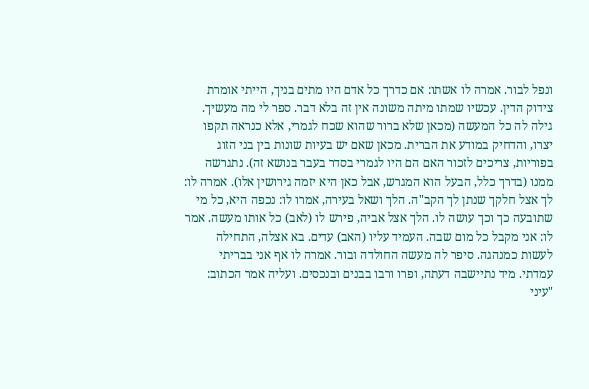ונפל לבור. אמרה לו אשתו: אם כדרך כל אדם היו מתים בניך, הייתי אומרת צידוק הדין. עכשיו שמתו מיתה משונה אין זה בלא דבר. ספר לי מה מעשיך. גילה לה כל המעשה (מכאן שלא ברור שהוא שכח לגמרי, אלא כנראה תקפו יצרו, והדחיק במודע את הברית. מכאן שאם יש בעיות שונות בין בני הזוג בפוריות, צריכים לזכור האם הם היו לגמרי בסדר בעבר בנושא זה). נתגרשה ממנו (בדרך כלל, הבעל הוא המגרש, אבל כאן היא יזמה גירושין אלו). אמרה לו: לך אצל חלקך שנתן לך הקב"ה. הלך ושאל בעירה, אמרו לו: נכפה היא, כל מי שתובעה כך וכך עושה לו. הלך אצל אביה, פירש לו (לאב) כל אותו מעשה. אמר לו: אני מקבל כל מום שבה. העמיד עליו (האב) עדים. בא אצלה, התחילה לעשות כמנהגה. סיפר לה מעשה החולדה ובור. אמרה לו אף אני בבריתי עמדתי. מיד נתיישבה דעתה, ופרו ורבו בבנים ובנכסים. ועליה אמר הכתוב: "עיני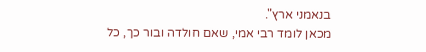בנאמני ארץ".
מכאן לומד רבי אמי, שאם חולדה ובור כך, כל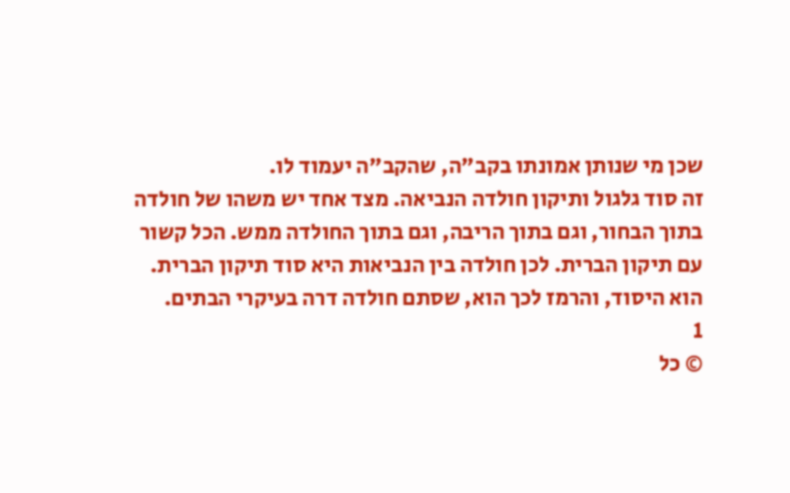שכן מי שנותן אמונתו בקב"ה, שהקב"ה יעמוד לו.
זה סוד גלגול ותיקון חולדה הנביאה. מצד אחד יש משהו של חולדה בתוך הבחור, וגם בתוך הריבה, וגם בתוך החולדה ממש. הכל קשור עם תיקון הברית. לכן חולדה בין הנביאות היא סוד תיקון הברית. הוא היסוד, והרמז לכך הוא, שסתם חולדה דרה בעיקרי הבתים.
1
© כל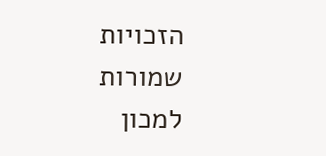הזכויות שמורות למכון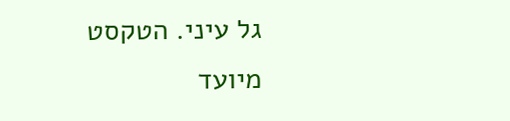גל עיני. הטקסט מיועד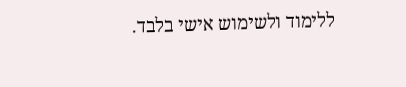ללימוד ולשימוש אישי בלבד.